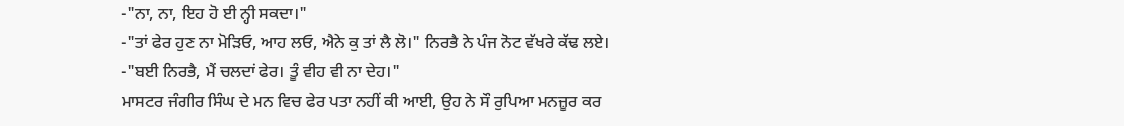-"ਨਾ, ਨਾ, ਇਹ ਹੋ ਈ ਨ੍ਹੀ ਸਕਦਾ।"
-"ਤਾਂ ਫੇਰ ਹੁਣ ਨਾ ਮੋੜਿਓ, ਆਹ ਲਓ, ਐਨੇ ਕੁ ਤਾਂ ਲੈ ਲੋ।" ਨਿਰਭੈ ਨੇ ਪੰਜ ਨੋਟ ਵੱਖਰੇ ਕੱਢ ਲਏ।
-"ਬਈ ਨਿਰਭੈ, ਮੈਂ ਚਲਦਾਂ ਫੇਰ। ਤੂੰ ਵੀਹ ਵੀ ਨਾ ਦੇਹ।"
ਮਾਸਟਰ ਜੰਗੀਰ ਸਿੰਘ ਦੇ ਮਨ ਵਿਚ ਫੇਰ ਪਤਾ ਨਹੀਂ ਕੀ ਆਈ, ਉਹ ਨੇ ਸੌ ਰੁਪਿਆ ਮਨਜ਼ੂਰ ਕਰ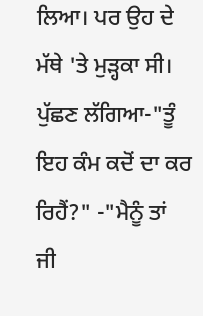ਲਿਆ। ਪਰ ਉਹ ਦੇ ਮੱਥੇ 'ਤੇ ਮੁੜ੍ਹਕਾ ਸੀ। ਪੁੱਛਣ ਲੱਗਿਆ-"ਤੂੰ ਇਹ ਕੰਮ ਕਦੋਂ ਦਾ ਕਰ ਰਿਹੈਂ?" -"ਮੈਨੂੰ ਤਾਂ ਜੀ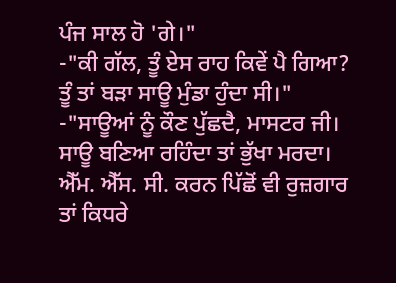ਪੰਜ ਸਾਲ ਹੋ 'ਗੇ।"
-"ਕੀ ਗੱਲ, ਤੂੰ ਏਸ ਰਾਹ ਕਿਵੇਂ ਪੈ ਗਿਆ? ਤੂੰ ਤਾਂ ਬੜਾ ਸਾਊ ਮੁੰਡਾ ਹੁੰਦਾ ਸੀ।"
-"ਸਾਊਆਂ ਨੂੰ ਕੌਣ ਪੁੱਛਦੈ, ਮਾਸਟਰ ਜੀ। ਸਾਊ ਬਣਿਆ ਰਹਿੰਦਾ ਤਾਂ ਭੁੱਖਾ ਮਰਦਾ। ਐੱਮ. ਐੱਸ. ਸੀ. ਕਰਨ ਪਿੱਛੋਂ ਵੀ ਰੁਜ਼ਗਾਰ ਤਾਂ ਕਿਧਰੇ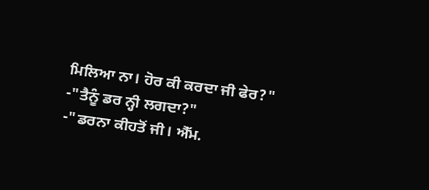ਮਿਲਿਆ ਨਾ। ਹੋਰ ਕੀ ਕਰਦਾ ਜੀ ਫੇਰ?"
-"ਤੈਨੂੰ ਡਰ ਨ੍ਹੀ ਲਗਦਾ?"
-"ਡਰਨਾ ਕੀਹਤੋਂ ਜੀ। ਐੱਮ.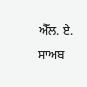ਐੱਲ. ਏ. ਸਾਅਬ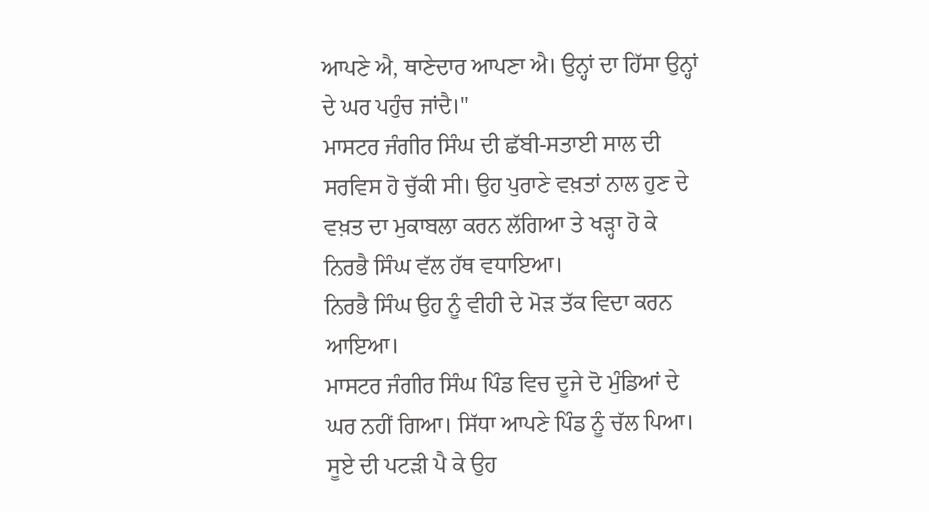ਆਪਣੇ ਐ, ਥਾਣੇਦਾਰ ਆਪਣਾ ਐ। ਉਨ੍ਹਾਂ ਦਾ ਹਿੱਸਾ ਉਨ੍ਹਾਂ ਦੇ ਘਰ ਪਹੁੰਚ ਜਾਂਦੈ।"
ਮਾਸਟਰ ਜੰਗੀਰ ਸਿੰਘ ਦੀ ਛੱਬੀ-ਸਤਾਈ ਸਾਲ ਦੀ ਸਰਵਿਸ ਹੋ ਚੁੱਕੀ ਸੀ। ਉਹ ਪੁਰਾਣੇ ਵਖ਼ਤਾਂ ਨਾਲ ਹੁਣ ਦੇ ਵਖ਼ਤ ਦਾ ਮੁਕਾਬਲਾ ਕਰਨ ਲੱਗਿਆ ਤੇ ਖੜ੍ਹਾ ਹੋ ਕੇ ਨਿਰਭੈ ਸਿੰਘ ਵੱਲ ਹੱਥ ਵਧਾਇਆ।
ਨਿਰਭੈ ਸਿੰਘ ਉਹ ਨੂੰ ਵੀਹੀ ਦੇ ਮੋੜ ਤੱਕ ਵਿਦਾ ਕਰਨ ਆਇਆ।
ਮਾਸਟਰ ਜੰਗੀਰ ਸਿੰਘ ਪਿੰਡ ਵਿਚ ਦੂਜੇ ਦੋ ਮੁੰਡਿਆਂ ਦੇ ਘਰ ਨਹੀਂ ਗਿਆ। ਸਿੱਧਾ ਆਪਣੇ ਪਿੰਡ ਨੂੰ ਚੱਲ ਪਿਆ। ਸੂਏ ਦੀ ਪਟੜੀ ਪੈ ਕੇ ਉਹ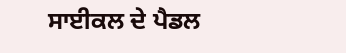ਸਾਈਕਲ ਦੇ ਪੈਡਲ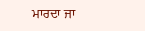ਮਾਰਦਾ ਜਾ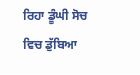ਰਿਹਾ ਡੂੰਘੀ ਸੋਚ ਵਿਚ ਡੁੱਬਿਆ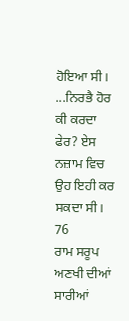ਹੋਇਆ ਸੀ। ...ਨਿਰਭੈ ਹੋਰ ਕੀ ਕਰਦਾ ਫੇਰ? ਏਸ ਨਜ਼ਾਮ ਵਿਚ ਉਹ ਇਹੀ ਕਰ ਸਕਦਾ ਸੀ।
76
ਰਾਮ ਸਰੂਪ ਅਣਖੀ ਦੀਆਂ ਸਾਰੀਆਂ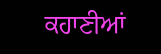ਕਹਾਣੀਆਂ